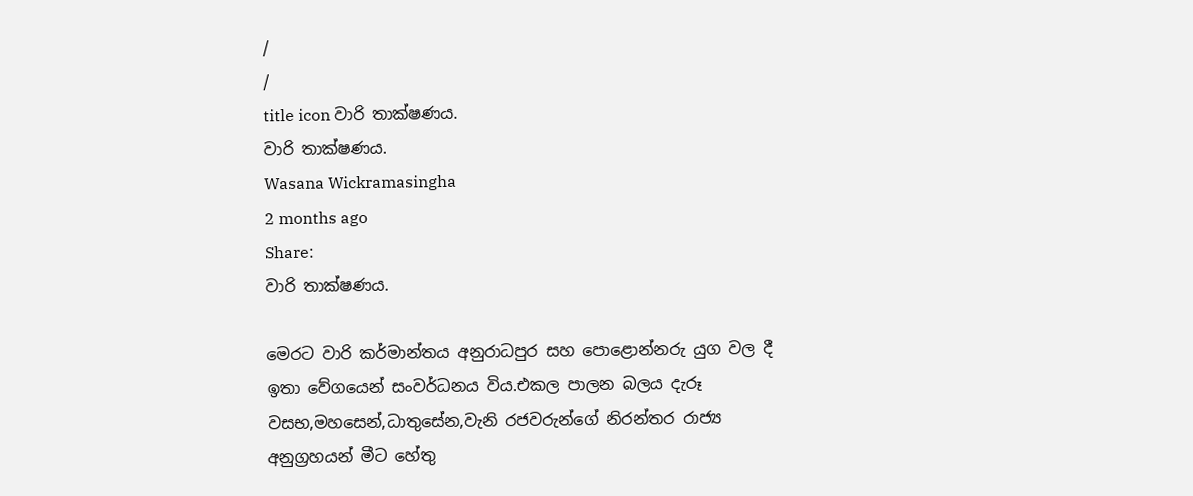/
/
title icon වාරි තාක්ෂණය.
වාරි තාක්ෂණය.
Wasana Wickramasingha
2 months ago
Share:
වාරි තාක්ෂණය.

මෙරට වාරි කර්මාන්තය අනුරාධපුර සහ පොළොන්නරු යුග වල දී ඉතා වේගයෙන් සංවර්ධනය විය.එකල පාලන බලය දැරූ වසභ,මහසෙන්,ධාතුසේන,වැනි රජවරුන්ගේ නිරන්තර රාජ්‍ය අනුග්‍රහයන් මීට හේතු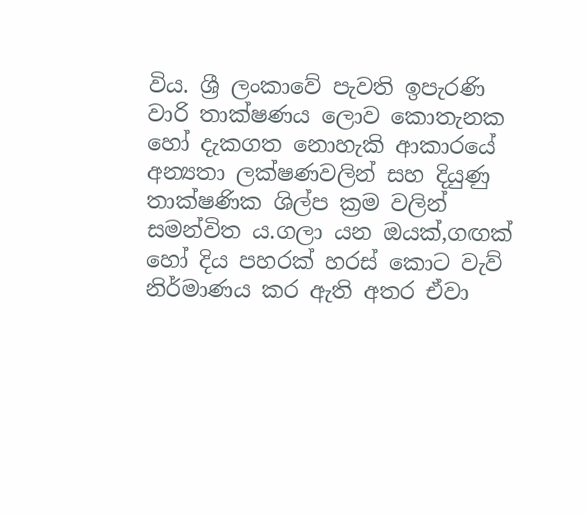විය. ශ්‍රී ලංකාවේ පැවති ඉපැරණි වාරි තාක්ෂණය ලොව කොතැනක හෝ දැකගත නොහැකි ආකාරයේ අන්‍යතා ලක්ෂණවලින් සහ දියුණු තාක්ෂණික ශිල්ප ක්‍රම වලින් සමන්විත ය.ගලා යන ඔයක්,ගඟක් හෝ දිය පහරක් හරස් කොට වැව් නිර්මාණය කර ඇති අතර ඒවා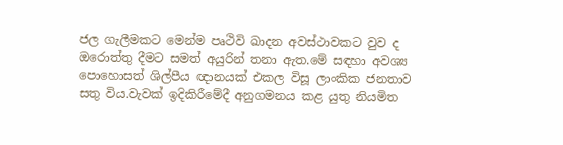ජල ගැලීමකට මෙන්ම පෘථිවි ඛාදන අවස්ථාවකට වුව ද ඔරොත්තු දීමට සමත් අයුරින් තනා ඇත.මේ සඳහා අවශ්‍ය  පොහොසත් ශිල්පීය ඥානයක් එකල විසූ ලාංකික ජනතාව සතු විය.වැවක් ඉදිකිරීමේදී අනුගමනය කළ යුතු නියමිත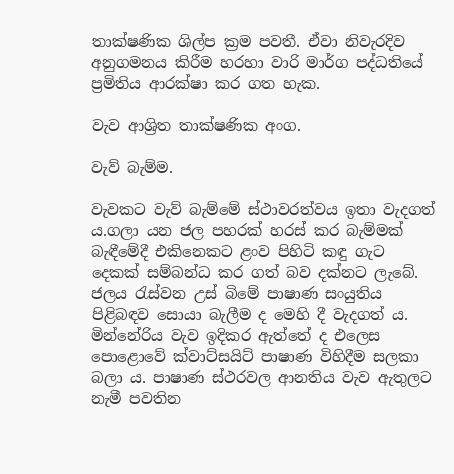තාක්ෂණික ශිල්ප ක්‍රම පවතී. ඒවා නිවැරදිව අනුගමනය කිරීම හරහා වාරි මාර්ග පද්ධතියේ ප්‍රමිතිය ආරක්ෂා කර ගත හැක.

වැව ආශ්‍රිත තාක්ෂණික අංග.

වැව් බැම්ම.

වැවකට වැව් බැම්මේ ස්ථාවරත්වය ඉතා වැදගත් ය.ගලා යන ජල පහරක් හරස් කර බැම්මක් බැඳීමේදී එකිනෙකට ළංව පිහිටි කඳු ගැට දෙකක් සම්බන්ධ කර ගත් බව දක්නට ලැබේ. ජලය රැස්වන උස් බිමේ පාෂාණ සංයුතිය පිළිබඳව සොයා බැලීම ද මෙහි දී වැදගත් ය. මින්නේරිය වැව ඉදිකර ඇත්තේ ද එලෙස පොළොවේ ක්වාට්සයිට් පාෂාණ විහිදීම සලකා බලා ය. පාෂාණ ස්ථරවල ආනතිය වැව ඇතුලට නැමී පවතින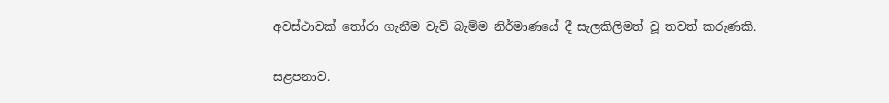අවස්ථාවක් තෝරා ගැනීම වැව් බැම්ම නිර්මාණයේ දී සැලකිලිමත් වූ තවත් කරුණකි.

සළපනාව.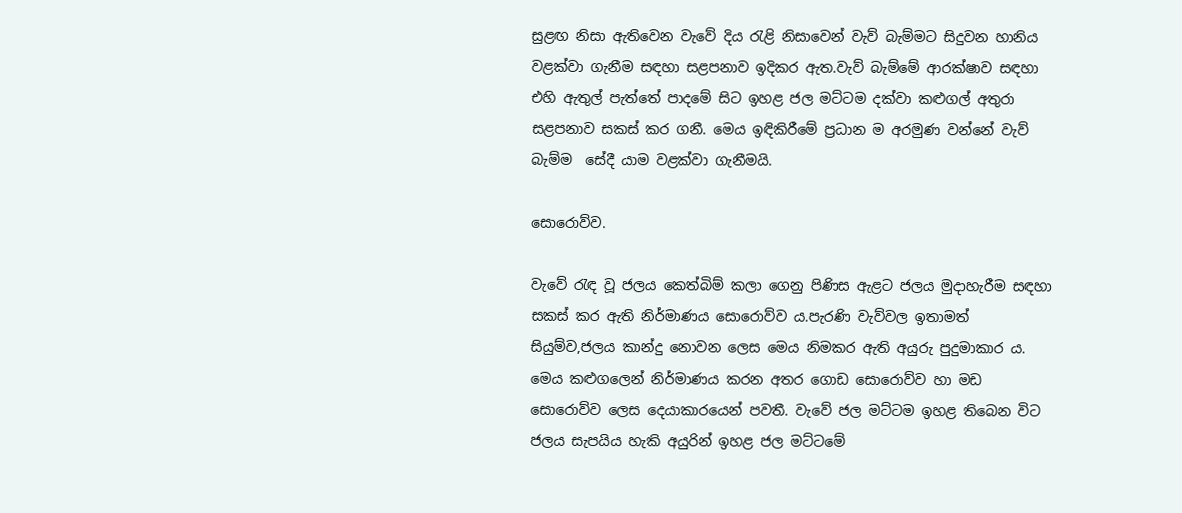සුළඟ නිසා ඇතිවෙන වැවේ දිය රැළි නිසාවෙන් වැව් බැම්මට සිදුවන හානිය වළක්වා ගැනීම සඳහා සළපනාව ඉදිකර ඇත.වැව් බැම්මේ ආරක්ෂාව සඳහා එහි ඇතුල් පැත්තේ පාදමේ සිට ඉහළ ජල මට්ටම දක්වා කළුගල් අතුරා සළපනාව සකස් කර ගනී. මෙය ඉඳිකිරීමේ ප්‍රධාන ම අරමුණ වන්නේ වැව් බැම්ම  සේදී යාම වළක්වා ගැනීමයි.

සොරොව්ව.

වැවේ රැඳ වූ ජලය කෙත්බිම් කලා ගෙනු පිණිස ඇළට ජලය මුදාහැරීම සඳහා සකස් කර ඇති නිර්මාණය සොරොව්ව ය.පැරණි වැව්වල ඉතාමත් සියුම්ව,ජලය කාන්දු නොවන ලෙස මෙය නිමකර ඇති අයුරු පුදුමාකාර ය. මෙය කළුගලෙන් නිර්මාණය කරන අතර ගොඩ සොරොව්ව හා මඩ සොරොව්ව ලෙස දෙයාකාරයෙන් පවතී. වැවේ ජල මට්ටම ඉහළ තිබෙන විට ජලය සැපයිය හැකි අයුරින් ඉහළ ජල මට්ටමේ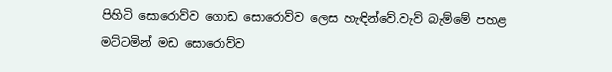පිහිටි සොරොව්ව ගොඩ සොරොව්ව ලෙස හැඳින්වේ.වැව් බැම්මේ පහළ මට්ටමින් මඩ සොරොව්ව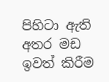පිහිටා ඇති අතර මඩ ඉවත් කිරීම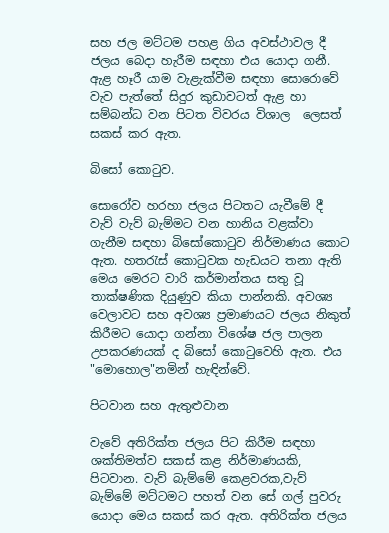සහ ජල මට්ටම පහළ ගිය අවස්ථාවල දී ජලය බෙදා හැරීම සඳහා එය යොදා ගනී. ඇළ හෑරී යාම වැළැක්වීම සඳහා සොරොවේ වැව පැත්තේ සිදුර කුඩාවටත් ඇළ හා සම්බන්ධ වන පිටත විවරය විශාල  ලෙසත් සකස් කර ඇත.

බිසෝ කොටුව.

සොරෝව හරහා ජලය පිටතට යැවීමේ දී වැව් වැව් බැම්මට වන හානිය වළක්වා ගැනීම සඳහා බිසෝකොටුව නිර්මාණය කොට ඇත. හතරැස් කොටුවක හැඩයට තනා ඇති මෙය මෙරට වාරි කර්මාන්තය සතු වූ තාක්ෂණික දියුණුව කියා පාන්නකි. අවශ්‍ය වෙලාවට සහ අවශ්‍ය ප්‍රමාණයට ජලය නිකුත් කිරීමට යොදා ගන්නා විශේෂ ජල පාලන උපකරණයක් ද බිසෝ කොටුවෙහි ඇත. එය "මොහොල"නමින් හැඳින්වේ.

පිටවාන සහ ඇතුළුවාන

වැවේ අතිරික්ත ජලය පිට කිරීම සඳහා ශක්තිමත්ව සකස් කළ නිර්මාණයකි, පිටවාන. වැව් බැම්මේ කෙළවරක,වැව් බැම්මේ මට්ටමට පහත් වන සේ ගල් පුවරු යොදා මෙය සකස් කර ඇත. අතිරික්ත ජලය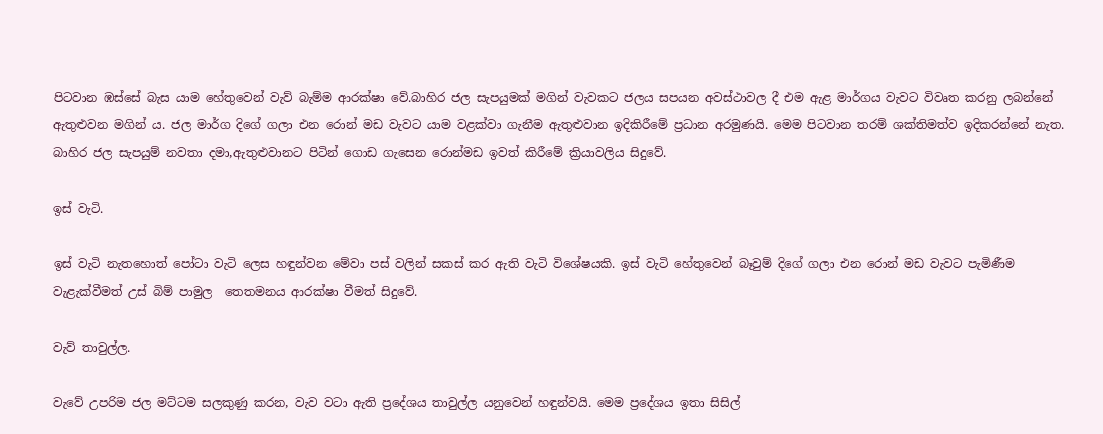පිටවාන ඹස්සේ බැස යාම හේතුවෙන් වැව් බැම්ම ආරක්ෂා වේ.බාහිර ජල සැපයුමක් මගින් වැවකට ජලය සපයන අවස්ථාවල දී එම ඇළ මාර්ගය වැවට විවෘත කරනු ලබන්නේ ඇතුළුවන මගින් ය. ජල මාර්ග දිගේ ගලා එන රොන් මඩ වැවට යාම වළක්වා ගැනීම ඇතුළුවාන ඉදිකිරීමේ ප්‍රධාන අරමුණයි. මෙම පිටවාන තරම් ශක්තිමත්ව ඉදිකරන්නේ නැත. බාහිර ජල සැපයුම් නවතා දමා,ඇතුළුවානට පිටින් ගොඩ ගැසෙන රොන්මඩ ඉවත් කිරීමේ ක්‍රියාවලිය සිදුවේ.

ඉස් වැටි.

ඉස් වැටි නැතහොත් පෝටා වැටි ලෙස හඳුන්වන මේවා පස් වලින් සකස් කර ඇති වැටි විශේෂයකි. ඉස් වැටි හේතුවෙන් බෑවුම් දිගේ ගලා එන රොන් මඩ වැවට පැමිණීම වැළැක්වීමත් උස් බිම් පාමුල  තෙතමනය ආරක්ෂා වීමත් සිදුවේ.

වැව් තාවුල්ල.

වැවේ උපරිම ජල මට්ටම සලකුණු කරන, වැව වටා ඇති ප්‍රදේශය තාවුල්ල යනුවෙන් හඳුන්වයි. මෙම ප්‍රදේශය ඉතා සිසිල්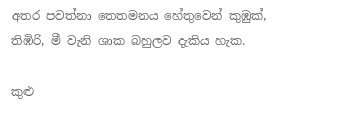අතර පවත්නා තෙතමනය හේතුවෙන් කුඹුක්, තිඹිරි, මී වැනි ශාක බහුලව දැකිය හැක.

කුළු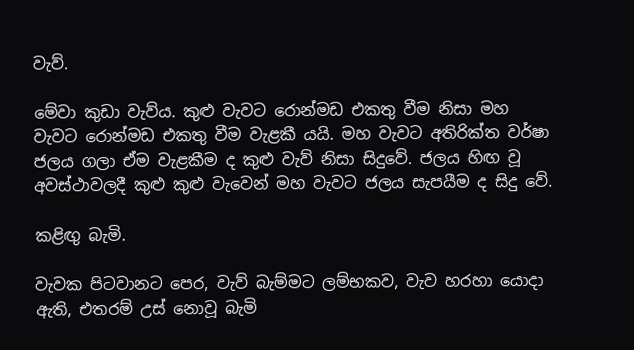වැව්.

මේවා කුඩා වැව්ය. කුළු වැවට රොන්මඩ එකතු වීම නිසා මහ වැවට රොන්මඩ එකතු වීම වැළකී යයි. මහ වැවට අතිරික්ත වර්ෂා ජලය ගලා ඒම වැළකීම ද කුළු වැව් නිසා සිදුවේ. ජලය හිඟ වූ අවස්ථාවලදී කුළු කුළු වැවෙන් මහ වැවට ජලය සැපයීම ද සිදු වේ.

කළිඟු බැමි.

වැවක පිටවානට පෙර, වැව් බැම්මට ලම්භකව, වැව හරහා යොදා ඇති, එතරම් උස් නොවූ බැමි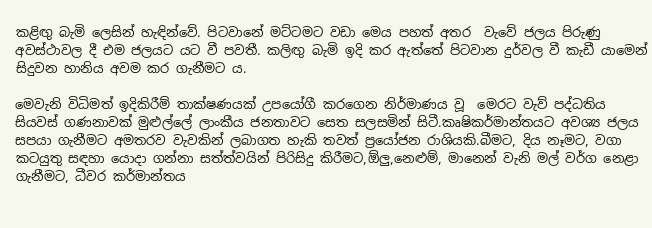කළිඟු බැමි ලෙසින් හැඳින්වේ. පිටවානේ මට්ටමට වඩා මෙය පහත් අතර  වැවේ ජලය පිරුණු අවස්ථාවල දී එම ජලයට යට වී පවතී. කලිඟු බැමි ඉදි කර ඇත්තේ පිටවාන දුර්වල වී කැඩී යාමෙන් සිදුවන හානිය අවම කර ගැනීමට ය.

මෙවැනි විධිමත් ඉදිකිරීම් තාක්ෂණයක් උපයෝගී කරගෙන නිර්මාණය වූ  මෙරට වැව් පද්ධතිය  සියවස් ගණනාවක් මුළුල්ලේ ලාංකීය ජනතාවට සෙත සලසමින් සිටී.කෘෂිකර්මාන්තයට අවශ්‍ය ජලය සපයා ගැනීමට අමතරව වැවකින් ලබාගත හැකි තවත් ප්‍රයෝජන රාශියකි.බීමට, දිය නෑමට, වගා කටයුතු සඳහා යොදා ගන්නා සත්ත්වයින් පිරිසිදු කිරීමට,ඕලු,නෙළුම්, මානෙන් වැනි මල් වර්ග නෙළා ගැනීමට, ධීවර කර්මාන්තය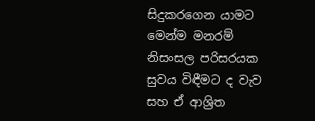සිදුකරගෙන යාමට මෙන්ම මනරම් නිසංසල පරිසරයක සුවය විඳීමට ද වැව සහ ඒ ආශ්‍රිත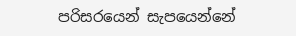පරිසරයෙන් සැපයෙන්නේ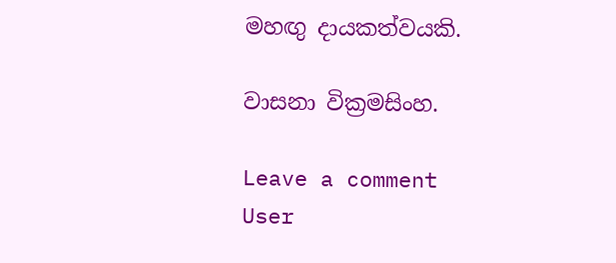මහඟු දායකත්වයකි.

වාසනා වික්‍රමසිංහ.

Leave a comment
User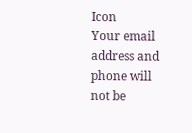Icon
Your email address and phone will not be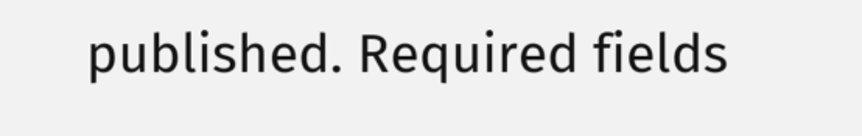published. Required fields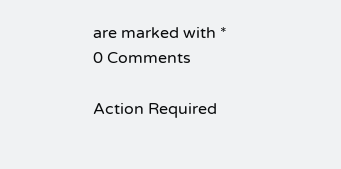are marked with *
0 Comments

Action Required